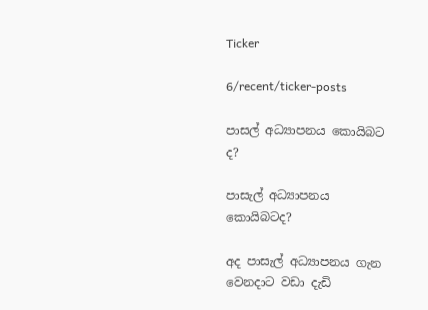Ticker

6/recent/ticker-posts

පාසල් අධ්‍යාපනය කොයිබට ද?

පාසැල් අධ්‍යාපනය කොයිබටද?

අද පාසැල් අධ්‍යාපනය ගැන වෙනදාට වඩා දැඩි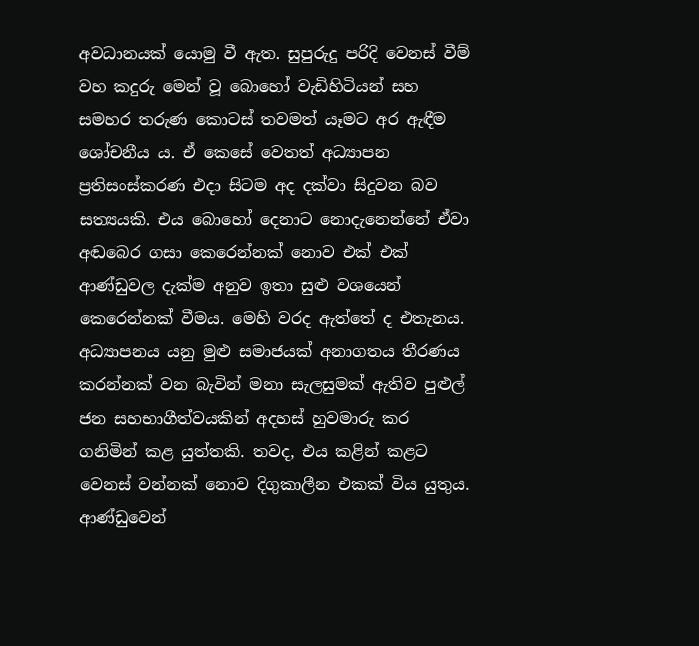අවධානයක් යොමු වී ඇත. සුපුරුදු පරිදි වෙනස් වීම් වහ කදුරු මෙන් වූ බොහෝ වැඩිහිටියන් සහ සමහර තරුණ කොටස් තවමත් යෑමට අර ඇඳීම ශෝචනීය ය. ඒ කෙසේ වෙතත් අධ්‍යාපන ප්‍රතිසංස්කරණ එදා සිටම අද දක්වා සිදුවන බව සත්‍යයකි. එය බොහෝ දෙනාට නොදැනෙන්නේ ඒවා අඬබෙර ගසා කෙරෙන්නක් නොව එක් එක් ආණ්ඩුවල දැක්ම අනුව ඉතා සුළු වශයෙන් කෙරෙන්නක් වීමය. මෙහි වරද ඇත්තේ ද එතැනය. අධ්‍යාපනය යනු මුළු සමාජයක් අනාගතය තීරණය කරන්නක් වන බැවින් මනා සැලසුමක් ඇතිව පුළුල් ජන සහභාගීත්වයකින් අදහස් හුවමාරු කර ගනිමින් කළ යුත්තකි. තවද, එය කළින් කළට වෙනස් වන්නක් නොව දිගුකාලීන එකක් විය යුතුය. ආණ්ඩුවෙන්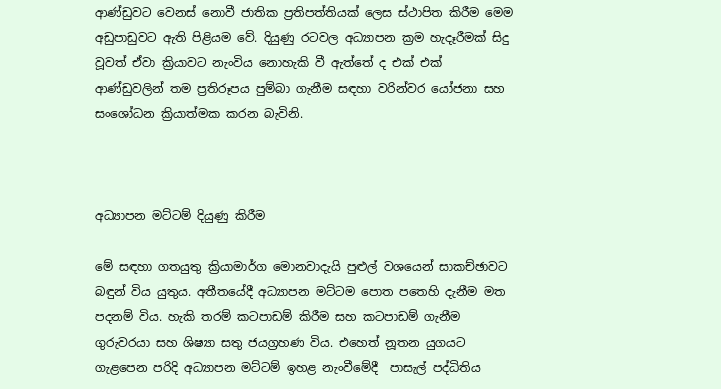ආණ්ඩුවට වෙනස් නොවී ජාතික ප්‍රතිපත්තියක් ලෙස ස්ථාපිත කිරීම මෙම අඩුපාඩුවට ඇති පිළියම වේ. දියුණු රටවල අධ්‍යාපන ක්‍රම හැදෑරීමක් සිදු වූවත් ඒවා ක්‍රියාවට නැංවිය නොහැකි වී ඇත්තේ ද එක් එක් ආණ්ඩුවලින් තම ප්‍රතිරූපය පුම්බා ගැනීම සඳහා වරින්වර යෝජනා සහ සංශෝධන ක්‍රියාත්මක කරන බැවිනි.



අධ්‍යාපන මට්ටම් දියුණු කිරීම

මේ සඳහා ගතයුතු ක්‍රියාමාර්ග මොනවාදැයි පුළුල් වශයෙන් සාකච්ඡාවට බඳුන් විය යුතුය. අතීතයේදී අධ්‍යාපන මට්ටම පොත පතෙහි දැනීම මත පදනම් විය. හැකි තරම් කටපාඩම් කිරීම සහ කටපාඩම් ගැනීම ගුරුවරයා සහ ශිෂ්‍යා සතු ජයග්‍රහණ විය. එහෙත් නූතන යුගයට ගැළපෙන පරිදි අධ්‍යාපන මට්ටම් ඉහළ නැංවීමේදී  පාසැල් පද්ධිතිය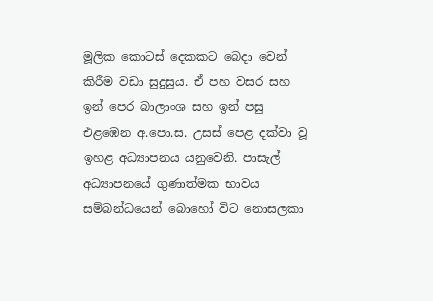මූලික කොටස් දෙකකට බෙදා වෙන් කිරීම වඩා සුදුසුය. ඒ පහ වසර සහ ඉන් පෙර බාලාංශ සහ ඉන් පසු එළඹෙන අ.පො.ස. උසස් පෙළ දක්වා වූ ඉහළ අධ්‍යාපනය යනුවෙනි. පාසැල් අධ්‍යාපනයේ ගුණාත්මක භාවය සම්බන්ධයෙන් බොහෝ විට නොසලකා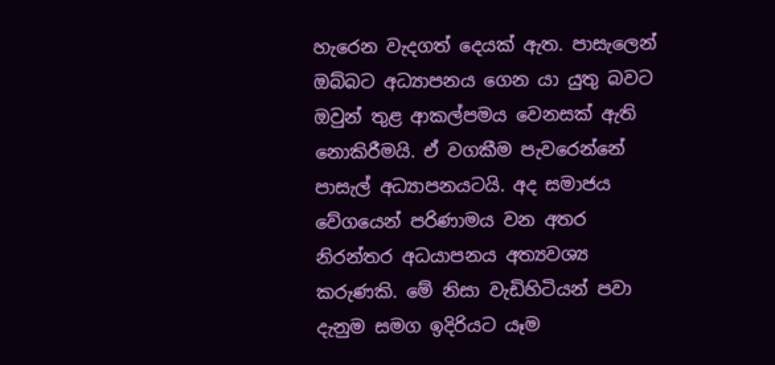හැරෙන වැදගත් දෙයක් ඇත. පාසැලෙන් ඔබ්බට අධ්‍යාපනය ගෙන යා යුතු බවට ඔවුන් තුළ ආකල්පමය වෙනසක් ඇති නොකිරීමයි. ඒ වගකීම පැවරෙන්නේ පාසැල් අධ්‍යාපනයටයි. අද සමාජය වේගයෙන් පරිණාමය වන අතර නිරන්තර අධයාපනය අත්‍යවශ්‍ය කරුණකි. මේ නිසා වැඩිහිටියන් පවා දැනුම සමග ඉදිරියට යෑම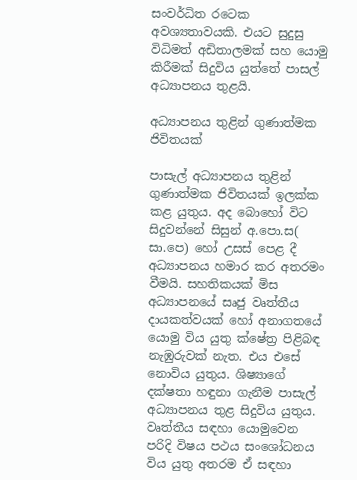සංවර්ධිත රටෙක අවශ්‍යතාවයකි. එයට සුදුසු විධිමත් අඩිතාලමක් සහ යොමු කිරීමක් සිදුවිය යුත්තේ පාසල් අධ්‍යාපනය තුළයි.

අධ්‍යාපනය තුළින් ගුණාත්මක ජිවිතයක්

පාසැල් අධ්‍යාපනය තුළින් ගුණාත්මක ජිවිතයක් ඉලක්ක කළ යුතුය. අද බොහෝ විට සිදුවන්නේ සිසුන් අ.පො.ස( සා.පෙ) හෝ උසස් පෙළ දී අධ්‍යාපනය හමාර කර අතරමං වීමයි. සහතිකයක් මිස අධ්‍යාපනයේ සෘජු වෘත්තීය දායකත්වයක් හෝ අනාගතයේ යොමු විය යුතු ක්ෂේත්‍ර පිළිබඳ නැඹුරුවක් නැත. එය එසේ නොවිය යුතුය. ශිෂ්‍යාගේ දක්ෂතා හඳුනා ගැනීම පාසැල් අධ්‍යාපනය තුළ සිදුවිය යුතුය. වෘත්තීය සඳහා යොමුවෙන පරිදි විෂය පථය සංශෝධනය විය යුතු අතරම ඒ සඳහා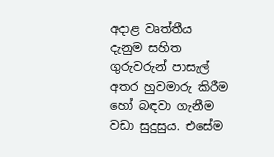අදාළ වෘත්තීය දැනුම සහිත ගුරුවරුන් පාසැල් අතර හුවමාරු කිරීම හෝ බඳවා ගැනීම වඩා සුදුසුය. එසේම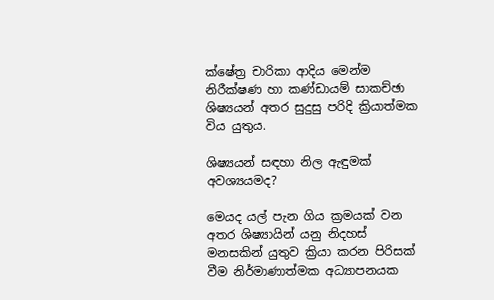ක්ෂේත්‍ර චාරිකා ආදිය මෙන්ම නිරීක්ෂණ හා කණ්ඩායම් සාකච්ඡා ශිෂ්‍යයන් අතර සුදුසු පරිදි ක්‍රියාත්මක විය යුතුය.

ශිෂ්‍යයන් සඳහා නිල ඇඳුමක් අවශ්‍යයමද?

මෙයද යල් පැන ගිය ක්‍රමයක් වන අතර ශිෂ්‍යායින් යනු නිදහස් මනසකින් යුතුව ක්‍රියා කරන පිරිසක් වීම නිර්මාණාත්මක අධ්‍යාපනයක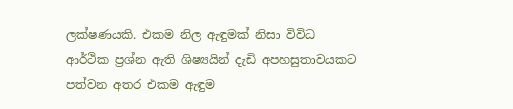ලක්ෂණයකි. එකම නිල ඇඳුමක් නිසා විවිධ ආර්ථික ප්‍රශ්න ඇති ශිෂ්‍යයින් දැඩි අපහසුතාවයකට පත්වන අතර එකම ඇඳුම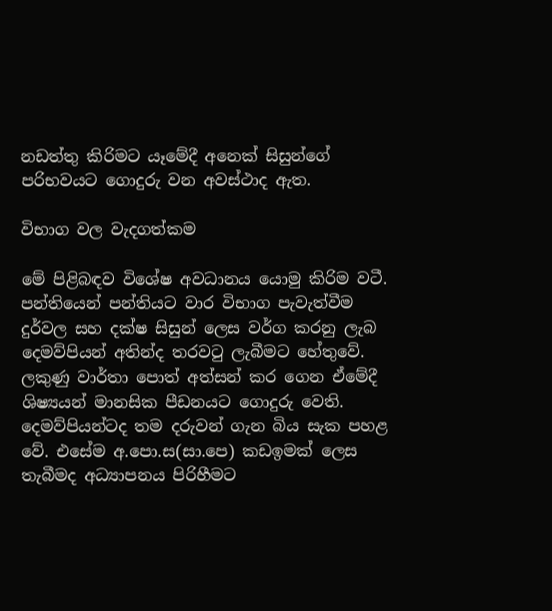නඩත්තු කිරිමට යෑමේදී අනෙක් සිසුන්ගේ පරිභවයට ගොදුරු වන අවස්ථාද ඇත.

විභාග වල වැදගත්කම

මේ පිළිබඳව විශේෂ අවධානය යොමු කිරිම වටී. පන්තියෙන් පන්තියට වාර විභාග පැවැත්වීම දුර්වල සහ දක්ෂ සිසුන් ලෙස වර්ග කරනු ලැබ  දෙමව්පියන් අතින්ද තරවටු ලැබීමට හේතුවේ. ලකුණු වාර්තා පොත් අත්සන් කර ගෙන ඒමේදී ශිෂ්‍යයන් මානසික පීඩනයට ගොදුරු වෙති. දෙමව්පියන්ටද තම දරුවන් ගැන බිය සැක පහළ වේ. එසේම අ.පො.ස(සා.පෙ) කඩඉමක් ලෙස තැබීමද අධ්‍යාපනය පිරිහීමට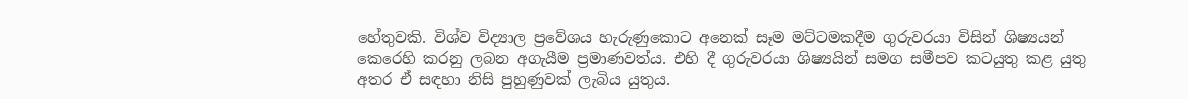හේතුවකි. විශ්ව විද්‍යාල ප්‍රවේශය හැරුණුකොට අනෙක් සෑම මට්ටමකදීම ගුරුවරයා විසින් ශිෂ්‍යයන් කෙරෙහි කරනු ලබන අගැයීම ප්‍රමාණවත්ය. එහි දී ගුරුවරයා ශිෂ්‍යයින් සමග සමීපව කටයුතු කළ යුතු අතර ඒ සඳහා නිසි පුහුණුවක් ලැබිය යුතුය.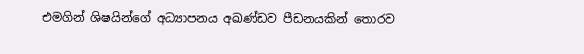එමගින් ශිෂයින්ගේ අධ්‍යාපනය අඛණ්ඩව පීඩනයකින් තොරව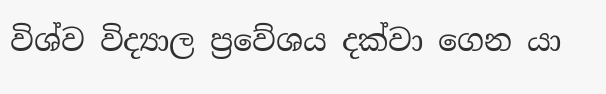විශ්ව විද්‍යාල ප්‍රවේශය දක්වා ගෙන යා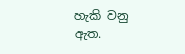හැකි වනු ඇත.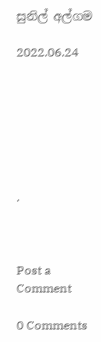සුනිල් අල්ගම

2022.06.24







.



Post a Comment

0 Comments